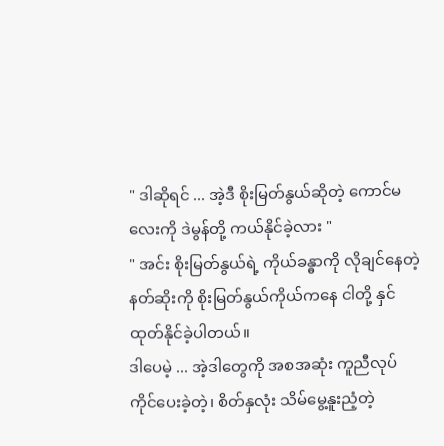" ဒါဆိုရင် ... အဲ့ဒီ စိုးမြတ်နွယ်ဆိုတဲ့ ကောင်မလေးကို ဒဲမွန်တို့ ကယ်နိုင်ခဲ့လား "
" အင်း စိုးမြတ်နွယ်ရဲ့ ကိုယ်ခန္ဓာကို လိုချင်နေတဲ့ နတ်ဆိုးကို စိုးမြတ်နွယ်ကိုယ်ကနေ ငါတို့ နှင်ထုတ်နိုင်ခဲ့ပါတယ်။
ဒါပေမဲ့ ... အဲ့ဒါတွေကို အစအဆုံး ကူညီလုပ်ကိုင်ပေးခဲ့တဲ့၊ စိတ်နှလုံး သိမ်မွေ့နူးညံ့တဲ့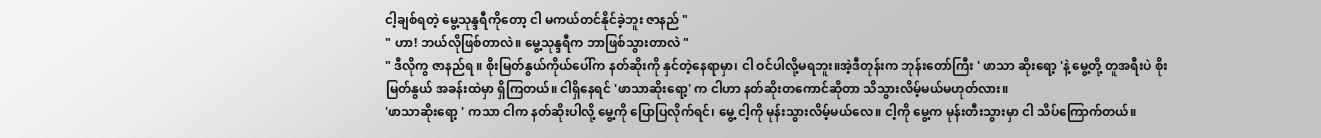ငါ့ချစ်ရတဲ့ မွေ့သုန္ဒရီကိုတော့ ငါ မကယ်တင်နိုင်ခဲ့ဘူး ဇာနည် "
" ဟာ! ဘယ်လိုဖြစ်တာလဲ။ မွေ့သုန္ဒရီက ဘာဖြစ်သွားတာလဲ "
" ဒီလိုကွ ဇာနည်ရ ။ စိုးမြတ်နွယ်ကိုယ်ပေါ်က နတ်ဆိုးကို နှင်တဲ့နေရာမှာ၊ ငါ ဝင်ပါလို့မရဘူး။အဲ့ဒီတုန်းက ဘုန်းတော်ကြီး ' ဖာသာ ဆိုးရော့ 'နဲ့ မွေ့တို့ တူအရီးပဲ စိုးမြတ်နွယ် အခန်းထဲမှာ ရှိကြတယ်။ ငါရှိနေရင် 'ဖာသာဆိုးရော့' က ငါဟာ နတ်ဆိုးတကောင်ဆိုတာ သိသွားလိမ့်မယ်မဟုတ်လား။
'ဖာသာဆိုးရော့ ' ကသာ ငါက နတ်ဆိုးပါလို့ မွေ့ကို ပြောပြလိုက်ရင်၊ မွေ့ ငါ့ကို မုန်းသွားလိမ့်မယ်လေ။ ငါ့ကို မွေ့က မုန်းတီးသွားမှာ ငါ သိပ်ကြောက်တယ်။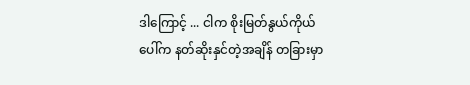ဒါကြောင့် ... ငါက စိုးမြတ်နွယ်ကိုယ်ပေါ်က နတ်ဆိုးနှင်တဲ့အချိန် တခြားမှာ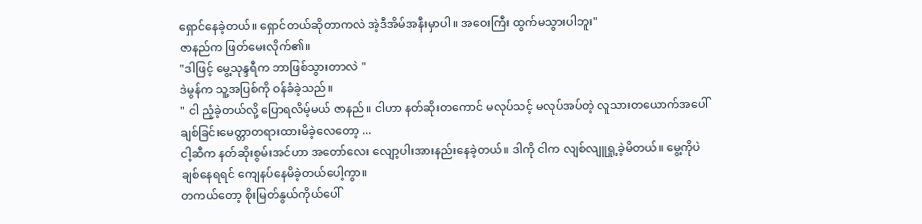ရှောင်နေခဲ့တယ်။ ရှောင်တယ်ဆိုတာကလဲ အဲ့ဒီအိမ်အနီးမှာပါ။ အဝေးကြီး ထွက်မသွားပါဘူး"
ဇာနည်က ဖြတ်မေးလိုက်၏။
"ဒါဖြင့် မွေ့သုန္ဒရီက ဘာဖြစ်သွားတာလဲ "
ဒဲမွန်က သူ့အပြစ်ကို ဝန်ခံခဲ့သည်။
" ငါ ညံ့ခဲ့တယ်လို့ ပြောရလိမ့်မယ် ဇာနည်။ ငါဟာ နတ်ဆိုးတကောင် မလုပ်သင့် မလုပ်အပ်တဲ့ လူသားတယောက်အပေါ် ချစ်ခြင်းမေတ္တာတရားထားမိခဲ့လေတော့ ...
ငါ့ဆီက နတ်ဆိုးစွမ်းအင်ဟာ အတော်လေး လျော့ပါးအားနည်းနေခဲ့တယ်။ ဒါကို ငါက လျစ်လျူရှု့ခဲ့မိတယ်။ မွေ့ကိုပဲ ချစ်နေရရင် ကျေနပ်နေမိခဲ့တယ်ပေါ့ကွာ။
တကယ်တော့ စိုးမြတ်နွယ်ကိုယ်ပေါ်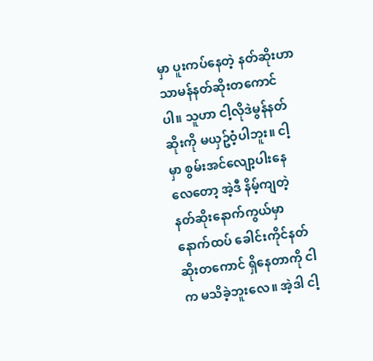မှာ ပူးကပ်နေတဲ့ နတ်ဆိုးဟာ သာမန်နတ်ဆိုးတကောင်ပါ။ သူဟာ ငါ့လိုဒဲမွန်နတ်ဆိုးကို မယှဥ်ဝံ့ပါဘူး။ ငါ့မှာ စွမ်းအင်လျော့ပါးနေလေတော့ အဲ့ဒီ နိမ့်ကျတဲ့ နတ်ဆိုးနောက်ကွယ်မှာ နောက်ထပ် ခေါင်းကိုင်နတ်ဆိုးတကောင် ရှိနေတာကို ငါက မသိခဲ့ဘူးလေ။ အဲ့ဒါ ငါ့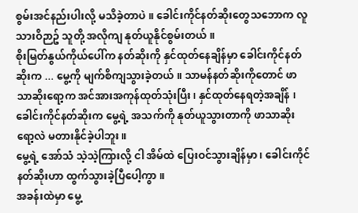စွမ်းအင်နည်းပါးလို့ မသိခဲ့တာပဲ။ ခေါင်းကိုင်နတ်ဆိုးတွေသဘောက လူသားဝိဉာဥ် သူတို့ အလိုကျ နုတ်ယူနိုင်စွမ်းတယ်။
စိုးမြတ်နွယ်ကိုယ်ပေါ်က နတ်ဆိုးကို နှင်ထုတ်နေချိန်မှာ ခေါင်းကိုင်နတ်ဆိုးက ... မွေ့ကို မျက်စိကျသွားခဲ့တယ်။ သာမန်နတ်ဆိုးကိုတောင် ဖာသာဆိုးရော့က အင်အားအကုန်ထုတ်သုံးပြီး၊ နှင်ထုတ်နေရတဲ့အချိန် ၊ ခေါင်းကိုင်နတ်ဆိုးက မွေ့ရဲ့ အသက်ကို နုတ်ယူသွားတာကို ဖာသာဆိုးရော့လဲ မတားနိုင်ခဲ့ပါဘူး။
မွေ့ရဲ့ အော်သံ သဲ့သဲ့ကြားလို့ ငါ အိမ်ထဲ ပြေးဝင်သွားချိန်မှာ ၊ ခေါင်းကိုင်နတ်ဆိုးဟာ ထွက်သွားခဲ့ပြီပေါ့ကွာ။
အခန်းထဲမှာ မွေ့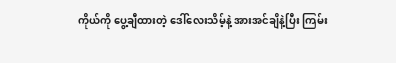ကိုယ်ကို ပွေ့ချီထားတဲ့ ဒေါ်လေးသိမ့်နဲ့ အားအင်ချိနဲ့ပြီး ကြမ်း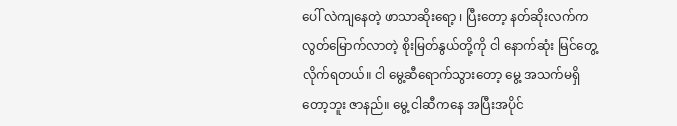ပေါ် လဲကျနေတဲ့ ဖာသာဆိုးရော့ ၊ ပြီးတော့ နတ်ဆိုးလက်က လွတ်မြောက်လာတဲ့ စိုးမြတ်နွယ်တို့ကို ငါ နောက်ဆုံး မြင်တွေ့လိုက်ရတယ်။ ငါ မွေ့ဆီရောက်သွားတော့ မွေ့ အသက်မရှိတော့ဘူး ဇာနည်။ မွေ့ ငါဆီကနေ အပြီးအပိုင်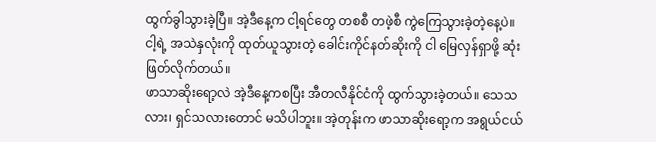ထွက်ခွါသွားခဲ့ပြီ။ အဲ့ဒီနေ့က ငါ့ရင်တွေ တစစီ တဖဲ့စီ ကွဲကြေသွားခဲ့တဲ့နေ့ပဲ။
ငါ့ရဲ့ အသဲနှလုံးကို ထုတ်ယူသွားတဲ့ ခေါင်းကိုင်နတ်ဆိုးကို ငါ မြေလှန်ရှာဖို့ ဆုံးဖြတ်လိုက်တယ်။
ဖာသာဆိုးရော့လဲ အဲ့ဒီနေ့ကစပြီး အီတလီနိုင်ငံကို ထွက်သွားခဲ့တယ်။ သေသလား၊ ရှင်သလားတောင် မသိပါဘူး။ အဲ့တုန်းက ဖာသာဆိုးရော့က အရွယ်ငယ်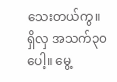သေးတယ်ကွ။
ရှိလှ အသက်၃၀ပေါ့။ မွေ့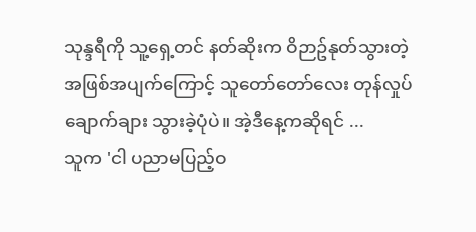သုန္ဒရီကို သူ့ရှေ့တင် နတ်ဆိုးက ဝိဉာဥ်နုတ်သွားတဲ့ အဖြစ်အပျက်ကြောင့် သူတော်တော်လေး တုန်လှုပ်ချောက်ချား သွားခဲ့ပုံပဲ။ အဲ့ဒီနေ့ကဆိုရင် ...
သူက 'ငါ ပညာမပြည့်ဝ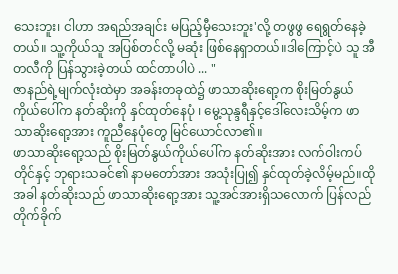သေးဘူး၊ ငါဟာ အရည်အချင်း မပြည့်မှီသေးဘူး'လို့ တဖွဖွ ရေရွတ်နေခဲ့တယ်။ သူ့ကိုယ်သူ အပြစ်တင်လို့ မဆုံး ဖြစ်နေရှာတယ်။ဒါကြောင့်ပဲ သူ အီတလီကို ပြန်သွားခဲ့တယ် ထင်တာပါပဲ ... "
ဇာနည်ရဲ့မျက်လုံးထဲမှာ အခန်းတခုထဲ၌ ဖာသာဆိုးရော့က စိုးမြတ်နွယ်ကိုယ်ပေါ်က နတ်ဆိုးကို နှင်ထုတ်နေပုံ ၊ မွေ့သုန္ဒရီနှင့်ဒေါ်လေးသိမ့်က ဖာသာဆိုးရော့အား ကူညီနေပုံတွေ မြင်ယောင်လာ၏။
ဖာသာဆိုးရော့သည် စိုးမြတ်နွယ်ကိုယ်ပေါ်က နတ်ဆိုးအား လက်ဝါးကပ်တိုင်နှင့် ဘုရားသခင်၏ နာမတော်အား အသုံးပြု၍ နှင်ထုတ်ခဲ့လိမ့်မည်။ထိုအခါ နတ်ဆိုးသည် ဖာသာဆိုးရော့အား သူ့အင်အားရှိသလောက် ပြန်လည်တိုက်ခိုက်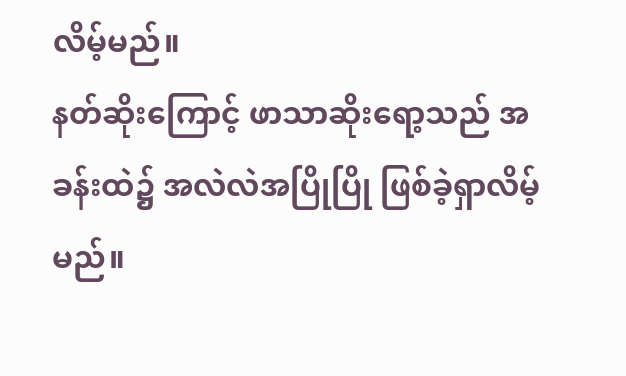လိမ့်မည်။
နတ်ဆိုးကြောင့် ဖာသာဆိုးရော့သည် အခန်းထဲ၌ အလဲလဲအပြိုပြို ဖြစ်ခဲ့ရှာလိမ့်မည်။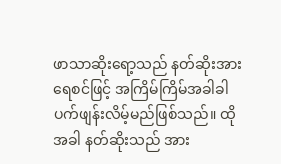ဖာသာဆိုးရော့သည် နတ်ဆိုးအား ရေစင်ဖြင့် အကြိမ်ကြိမ်အခါခါ ပက်ဖျန်းလိမ့်မည်ဖြစ်သည်။ ထိုအခါ နတ်ဆိုးသည် အား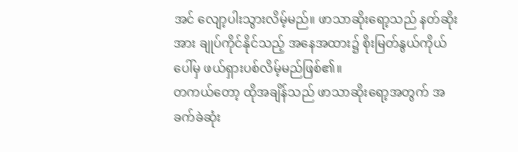အင် လျော့ပါးသွားလိမ့်မည်။ ဖာသာဆိုးရော့သည် နတ်ဆိုးအား ချုပ်ကိုင်နိုင်သည့် အနေအထား၌ စိုးမြတ်နွယ်ကိုယ်ပေါ်မှ ဖယ်ရှားပစ်လိမ့်မည်ဖြစ်၏။
တကယ်တော့ ထိုအချိန်သည် ဖာသာဆိုးရော့အတွက် အခက်ခဲဆုံး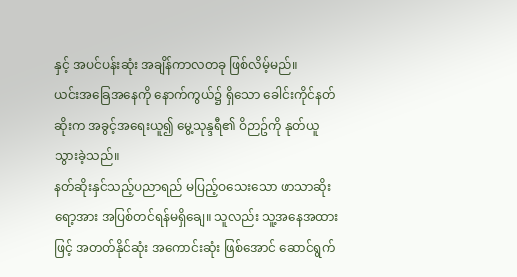နှင့် အပင်ပန်းဆုံး အချိန်ကာလတခု ဖြစ်လိမ့်မည်။
ယင်းအခြေအနေကို နောက်ကွယ်၌ ရှိသော ခေါင်းကိုင်နတ်ဆိုးက အခွင့်အရေးယူ၍ မွေ့သုန္ဒရီ၏ ဝိဉာဥ်ကို နုတ်ယူသွားခဲ့သည်။
နတ်ဆိုးနှင်သည့်ပညာရည် မပြည့်ဝသေးသော ဖာသာဆိုးရော့အား အပြစ်တင်ရန်မရှိချေ။ သူလည်း သူ့အနေအထားဖြင့် အတတ်နိုင်ဆုံး အကောင်းဆုံး ဖြစ်အောင် ဆောင်ရွက်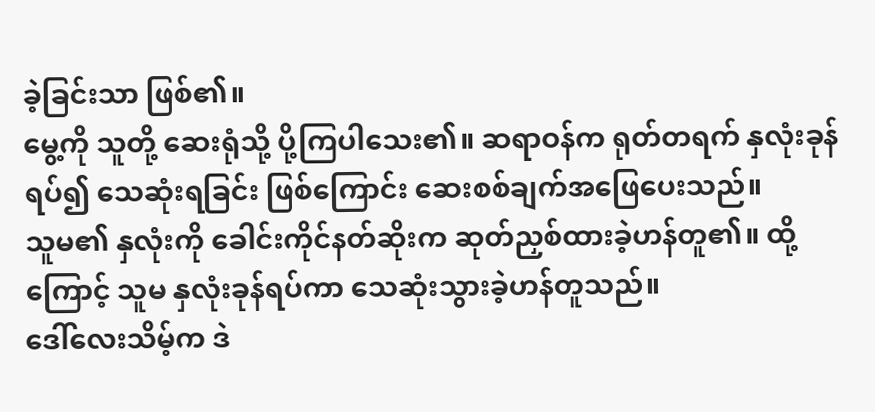ခဲ့ခြင်းသာ ဖြစ်၏။
မွေ့ကို သူတို့ ဆေးရုံသို့ ပို့ကြပါသေး၏။ ဆရာဝန်က ရုတ်တရက် နှလုံးခုန် ရပ်၍ သေဆုံးရခြင်း ဖြစ်ကြောင်း ဆေးစစ်ချက်အဖြေပေးသည်။
သူမ၏ နှလုံးကို ခေါင်းကိုင်နတ်ဆိုးက ဆုတ်ညှစ်ထားခဲ့ဟန်တူ၏။ ထို့ကြောင့် သူမ နှလုံးခုန်ရပ်ကာ သေဆုံးသွားခဲ့ဟန်တူသည်။
ဒေါ်လေးသိမ့်က ဒဲ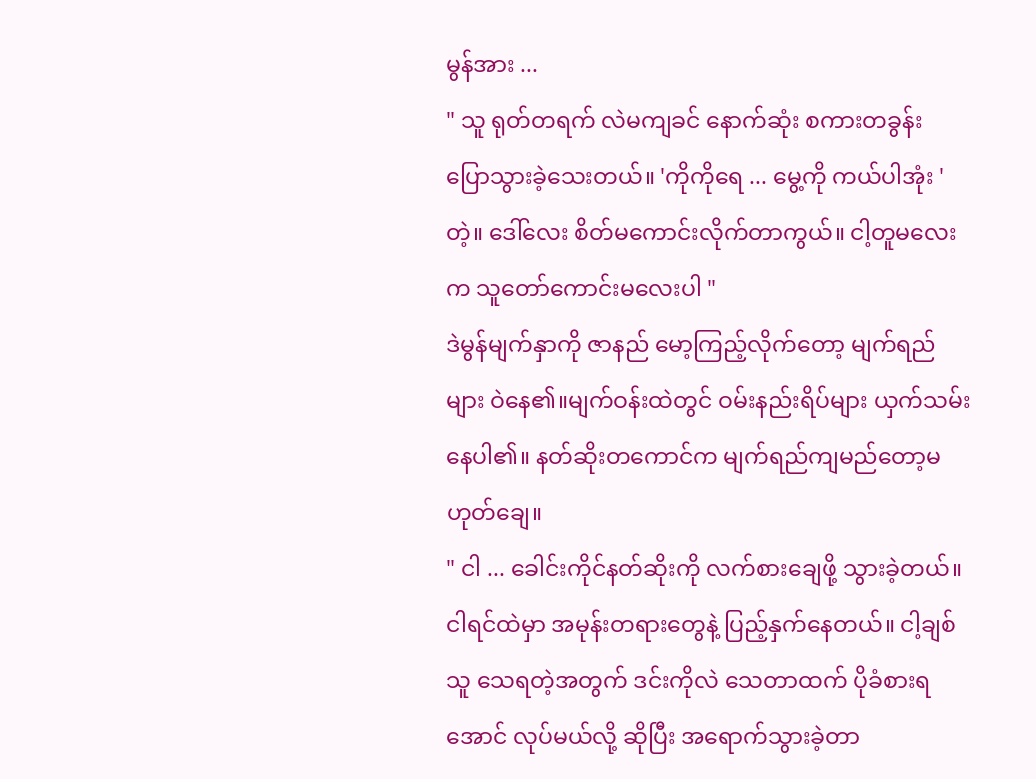မွန်အား ...
" သူ ရုတ်တရက် လဲမကျခင် နောက်ဆုံး စကားတခွန်း ပြောသွားခဲ့သေးတယ်။ 'ကိုကိုရေ ... မွေ့ကို ကယ်ပါအုံး ' တဲ့။ ဒေါ်လေး စိတ်မကောင်းလိုက်တာကွယ်။ ငါ့တူမလေးက သူတော်ကောင်းမလေးပါ "
ဒဲမွန်မျက်နှာကို ဇာနည် မော့ကြည့်လိုက်တော့ မျက်ရည်များ ဝဲနေ၏။မျက်ဝန်းထဲတွင် ဝမ်းနည်းရိပ်များ ယှက်သမ်းနေပါ၏။ နတ်ဆိုးတကောင်က မျက်ရည်ကျမည်တော့မဟုတ်ချေ။
" ငါ ... ခေါင်းကိုင်နတ်ဆိုးကို လက်စားချေဖို့ သွားခဲ့တယ်။ ငါရင်ထဲမှာ အမုန်းတရားတွေနဲ့ ပြည့်နှက်နေတယ်။ ငါ့ချစ်သူ သေရတဲ့အတွက် ဒင်းကိုလဲ သေတာထက် ပိုခံစားရအောင် လုပ်မယ်လို့ ဆိုပြီး အရောက်သွားခဲ့တာ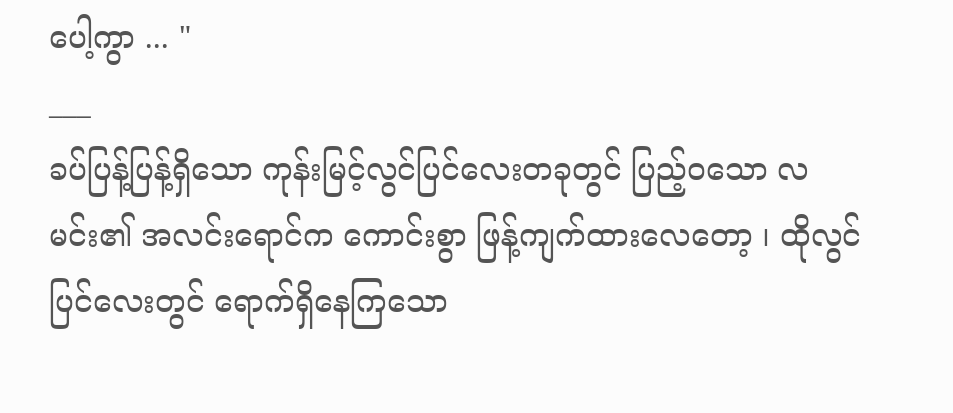ပေါ့ကွာ ... "
___
ခပ်ပြန့်ပြန့်ရှိသော ကုန်းမြင့်လွင်ပြင်လေးတခုတွင် ပြည့်ဝသော လမင်း၏ အလင်းရောင်က ကောင်းစွာ ဖြန့်ကျက်ထားလေတော့ ၊ ထိုလွင်ပြင်လေးတွင် ရောက်ရှိနေကြသော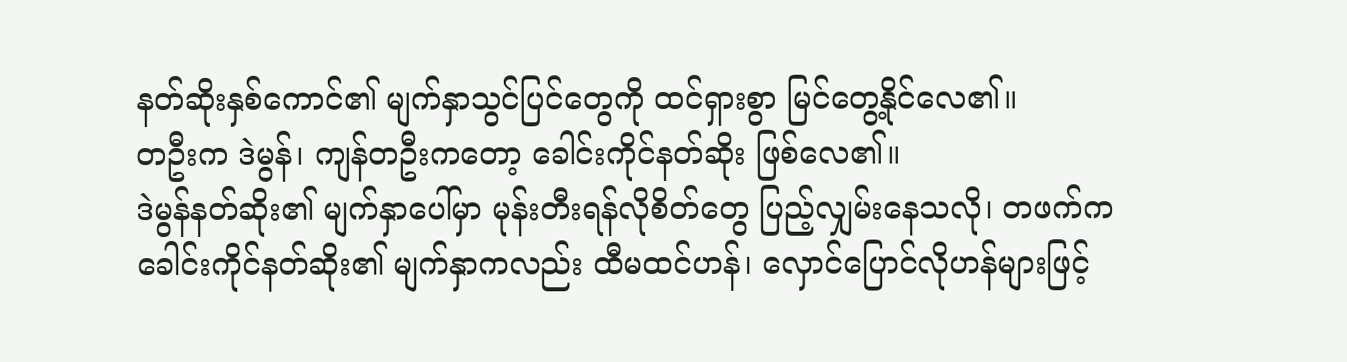နတ်ဆိုးနှစ်ကောင်၏ မျက်နှာသွင်ပြင်တွေကို ထင်ရှားစွာ မြင်တွေ့နိုင်လေ၏။
တဦးက ဒဲမွန်၊ ကျန်တဦးကတော့ ခေါင်းကိုင်နတ်ဆိုး ဖြစ်လေ၏။
ဒဲမွန်နတ်ဆိုး၏ မျက်နှာပေါ်မှာ မုန်းတီးရန်လိုစိတ်တွေ ပြည့်လျှမ်းနေသလို၊ တဖက်က ခေါင်းကိုင်နတ်ဆိုး၏ မျက်နှာကလည်း ထီမထင်ဟန်၊ လှောင်ပြောင်လိုဟန်များဖြင့်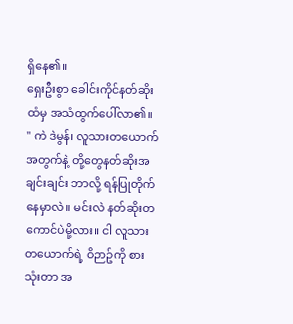ရှိနေ၏။
ရှေးဦးစွာ ခေါင်းကိုင်နတ်ဆိုးထံမှ အသံထွက်ပေါ်လာ၏။
" ကဲ ဒဲမွန်၊ လူသားတယောက်အတွက်နဲ့ တို့တွေနတ်ဆိုးအချင်းချင်း ဘာလို့ ရန်ပြုတိုက်နေမှာလဲ။ မင်းလဲ နတ်ဆိုးတကောင်ပဲမို့လား။ ငါ လူသားတယောက်ရဲ့ ဝိဉာဥ်ကို စားသုံးတာ အ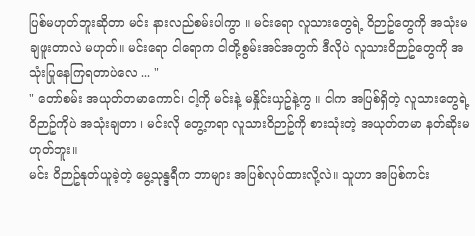ပြစ်မဟုတ်ဘူးဆိုတာ မင်း နားလည်စမ်းပါကွာ ။ မင်းရော လူသားတွေရဲ့ ဝိဉာဥ်တွေကို အသုံးမချဖူးတာလဲ မဟုတ်။ မင်းရော ငါရောက ငါတို့စွမ်းအင်အတွက် ဒီလိုပဲ လူသားဝိဉာဥ်တွေကို အသုံးပြုနေကြရတာပဲလေ ... "
" တော်စမ်း အယုတ်တမာကောင်၊ ငါ့ကို မင်းနဲ့ မနှိုင်းယှဥ်နဲ့ကွ ။ ငါက အပြစ်ရှိတဲ့ လူသားတွေရဲ့ ဝိဉာဥ်ကိုပဲ အသုံးချတာ ၊ မင်းလို တွေ့ကရာ လူသားဝိဉာဥ်ကို စားသုံးတဲ့ အယုတ်တမာ နတ်ဆိုးမဟုတ်ဘူး။
မင်း ဝိဉာဥ်နုတ်ယူခဲ့တဲ့ မွေ့သုန္ဒရီက ဘာများ အပြစ်လုပ်ထားလို့လဲ။ သူဟာ အပြစ်ကင်း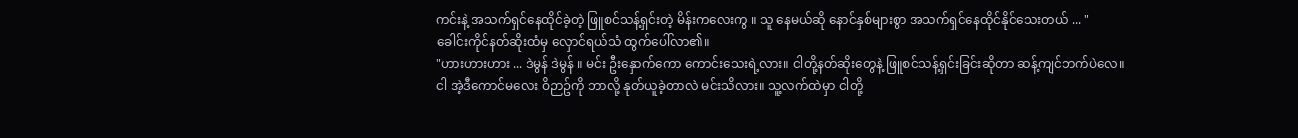ကင်းနဲ့ အသက်ရှင်နေထိုင်ခဲ့တဲ့ ဖြူစင်သန့်ရှင်းတဲ့ မိန်းကလေးကွ ။ သူ နေမယ်ဆို နောင်နှစ်များစွာ အသက်ရှင်နေထိုင်နိုင်သေးတယ် ... "
ခေါင်းကိုင်နတ်ဆိုးထံမှ လှောင်ရယ်သံ ထွက်ပေါ်လာ၏။
"ဟားဟားဟား ... ဒဲမွန် ဒဲမွန် ။ မင်း ဦးနှောက်ကော ကောင်းသေးရဲ့လား။ ငါတို့နတ်ဆိုးတွေနဲ့ ဖြူစင်သန့်ရှင်းခြင်းဆိုတာ ဆန့်ကျင်ဘက်ပဲလေ။
ငါ အဲ့ဒီကောင်မလေး ဝိဉာဥ်ကို ဘာလို့ နုတ်ယူခဲ့တာလဲ မင်းသိလား။ သူ့လက်ထဲမှာ ငါတို့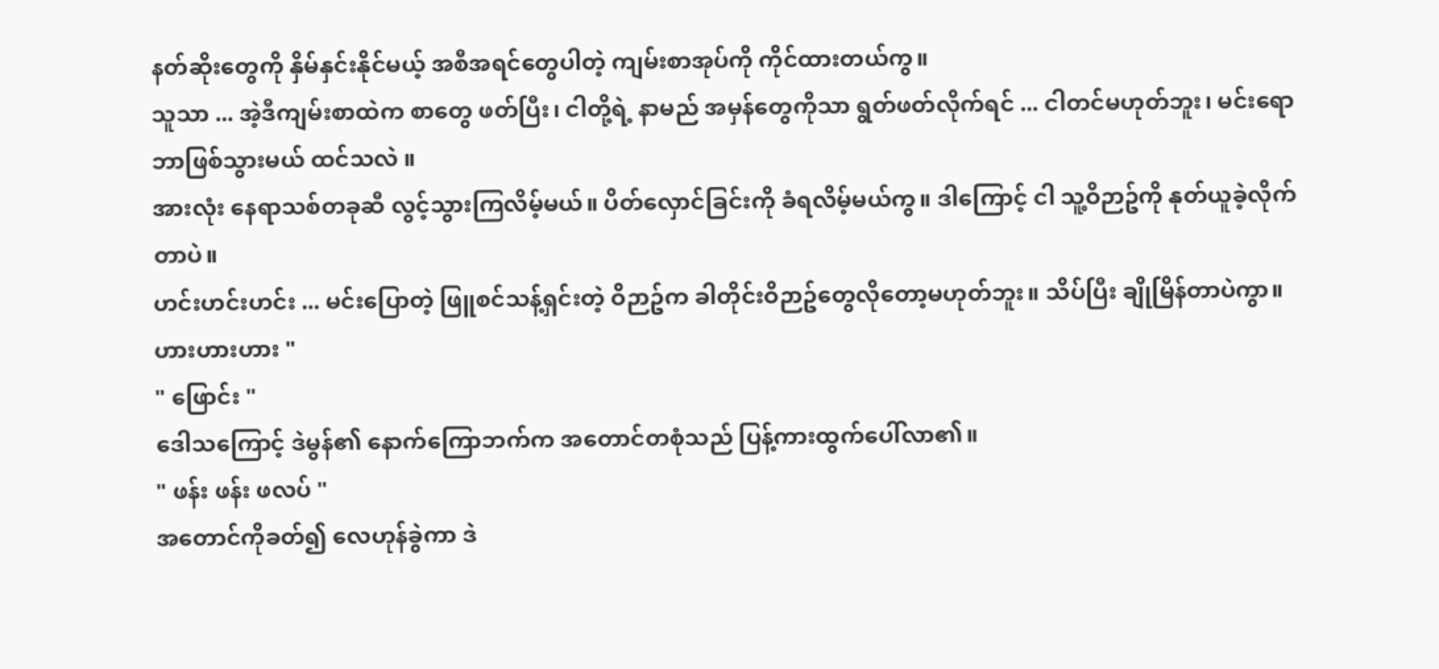နတ်ဆိုးတွေကို နှိမ်နှင်းနိုင်မယ့် အစီအရင်တွေပါတဲ့ ကျမ်းစာအုပ်ကို ကိုင်ထားတယ်ကွ။
သူသာ ... အဲ့ဒီကျမ်းစာထဲက စာတွေ ဖတ်ပြီး၊ ငါတို့ရဲ့ နာမည် အမှန်တွေကိုသာ ရွတ်ဖတ်လိုက်ရင် ... ငါတင်မဟုတ်ဘူး၊ မင်းရော ဘာဖြစ်သွားမယ် ထင်သလဲ ။
အားလုံး နေရာသစ်တခုဆီ လွင့်သွားကြလိမ့်မယ်။ ပိတ်လှောင်ခြင်းကို ခံရလိမ့်မယ်ကွ။ ဒါကြောင့် ငါ သူ့ဝိဉာဥ်ကို နုတ်ယူခဲ့လိုက်တာပဲ။
ဟင်းဟင်းဟင်း ... မင်းပြောတဲ့ ဖြူစင်သန့်ရှင်းတဲ့ ဝိဉာဥ်က ခါတိုင်းဝိဉာဥ်တွေလိုတော့မဟုတ်ဘူး။ သိပ်ပြီး ချိုမြိန်တာပဲကွာ။ ဟားဟားဟား "
" ဖြောင်း "
ဒေါသကြောင့် ဒဲမွန်၏ နောက်ကြောဘက်က အတောင်တစုံသည် ပြန့်ကားထွက်ပေါ်လာ၏။
" ဖန်း ဖန်း ဖလပ် "
အတောင်ကိုခတ်၍ လေဟုန်ခွဲကာ ဒဲ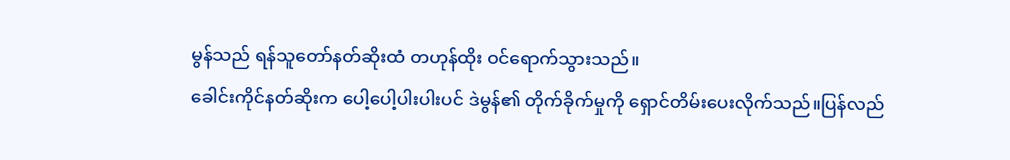မွန်သည် ရန်သူတော်နတ်ဆိုးထံ တဟုန်ထိုး ဝင်ရောက်သွားသည်။
ခေါင်းကိုင်နတ်ဆိုးက ပေါ့ပေါ့ပါးပါးပင် ဒဲမွန်၏ တိုက်ခိုက်မှုကို ရှောင်တိမ်းပေးလိုက်သည်။ပြန်လည်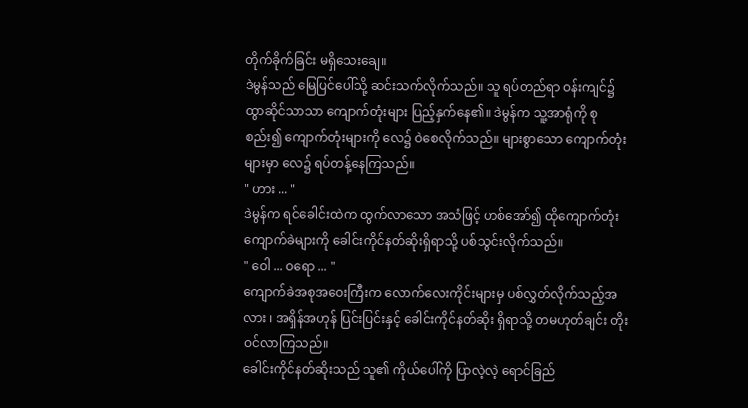တိုက်ခိုက်ခြင်း မရှိသေးချေ။
ဒဲမွန်သည် မြေပြင်ပေါ်သို့ ဆင်းသက်လိုက်သည်။ သူ ရပ်တည်ရာ ဝန်းကျင်၌ ထွာဆိုင်သာသာ ကျောက်တုံးများ ပြည့်နှက်နေ၏။ ဒဲမွန်က သူ့အာရုံကို စုစည်း၍ ကျောက်တုံးများကို လေ၌ ဝဲစေလိုက်သည်။ များစွာသော ကျောက်တုံးများမှာ လေ၌ ရပ်တန့်နေကြသည်။
" ဟား ... "
ဒဲမွန်က ရင်ခေါင်းထဲက ထွက်လာသော အသံဖြင့် ဟစ်အော်၍ ထိုကျောက်တုံးကျောက်ခဲများကို ခေါင်းကိုင်နတ်ဆိုးရှိရာသို့ ပစ်သွင်းလိုက်သည်။
" ဝေါ ... ဝရော ... "
ကျောက်ခဲအစုအဝေးကြီးက လောက်လေးကိုင်းများမှ ပစ်လွှတ်လိုက်သည့်အလား ၊ အရှိန်အဟုန် ပြင်းပြင်းနှင့် ခေါင်းကိုင်နတ်ဆိုး ရှိရာသို့ တမဟုတ်ချင်း တိုးဝင်လာကြသည်။
ခေါင်းကိုင်နတ်ဆိုးသည် သူ၏ ကိုယ်ပေါ်ကို ပြာလဲ့လဲ့ ရောင်ခြည်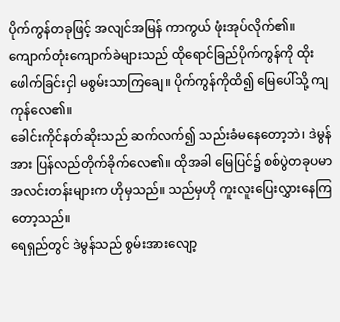ပိုက်ကွန်တခုဖြင့် အလျင်အမြန် ကာကွယ် ဖုံးအုပ်လိုက်၏။ ကျောက်တုံးကျောက်ခဲများသည် ထိုရောင်ခြည်ပိုက်ကွန်ကို ထိုးဖေါက်ခြင်းငှါ မစွမ်းသာကြချေ။ ပိုက်ကွန်ကိုထိ၍ မြေပေါ်သို့ ကျကုန်လေ၏။
ခေါင်းကိုင်နတ်ဆိုးသည် ဆက်လက်၍ သည်းခံမနေတော့ဘဲ၊ ဒဲမွန်အား ပြန်လည်တိုက်ခိုက်လေ၏။ ထိုအခါ မြေပြင်၌ စစ်ပွဲတခုပမာ အလင်းတန်းများက ဟိုမှသည်။ သည်မှဟို ကူးလူးပြေးလွှားနေကြတော့သည်။
ရေရှည်တွင် ဒဲမွန်သည် စွမ်းအားလျော့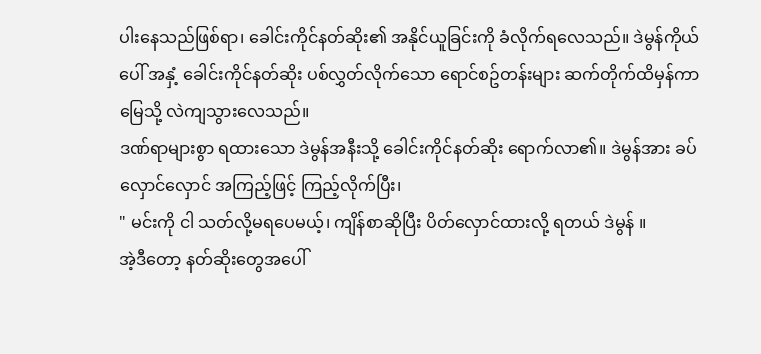ပါးနေသည်ဖြစ်ရာ၊ ခေါင်းကိုင်နတ်ဆိုး၏ အနိုင်ယူခြင်းကို ခံလိုက်ရလေသည်။ ဒဲမွန်ကိုယ်ပေါ် အနှံ့ ခေါင်းကိုင်နတ်ဆိုး ပစ်လွှတ်လိုက်သော ရောင်စဥ်တန်းများ ဆက်တိုက်ထိမှန်ကာ မြေသို့ လဲကျသွားလေသည်။
ဒဏ်ရာများစွာ ရထားသော ဒဲမွန်အနီးသို့ ခေါင်းကိုင်နတ်ဆိုး ရောက်လာ၏။ ဒဲမွန်အား ခပ်လှောင်လှောင် အကြည့်ဖြင့် ကြည့်လိုက်ပြီး၊
" မင်းကို ငါ သတ်လို့မရပေမယ့်၊ ကျိန်စာဆိုပြီး ပိတ်လှောင်ထားလို့ ရတယ် ဒဲမွန် ။
အဲ့ဒီတော့ နတ်ဆိုးတွေအပေါ်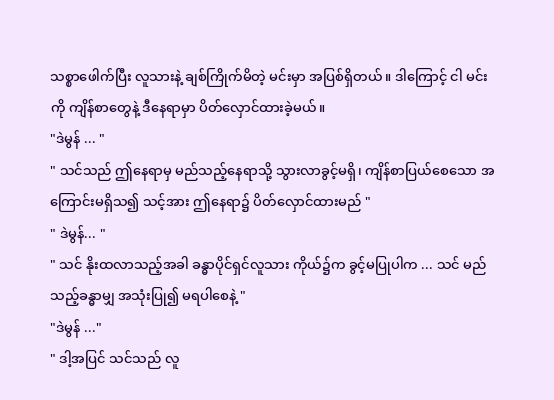သစ္စာဖေါက်ပြီး လူသားနဲ့ ချစ်ကြိုက်မိတဲ့ မင်းမှာ အပြစ်ရှိတယ်။ ဒါကြောင့် ငါ မင်းကို ကျိန်စာတွေနဲ့ ဒီနေရာမှာ ပိတ်လှောင်ထားခဲ့မယ်။
"ဒဲမွန် ... "
" သင်သည် ဤနေရာမှ မည်သည့်နေရာသို့ သွားလာခွင့်မရှိ၊ ကျိန်စာပြယ်စေသော အကြောင်းမရှိသ၍ သင့်အား ဤနေရာ၌ ပိတ်လှောင်ထားမည် "
" ဒဲမွန်... "
" သင် နိုးထလာသည့်အခါ ခန္ဓာပိုင်ရှင်လူသား ကိုယ်၌က ခွင့်မပြုပါက ... သင် မည်သည့်ခန္ဓာမျှ အသုံးပြု၍ မရပါစေနဲ့ "
"ဒဲမွန် ..."
" ဒါ့အပြင် သင်သည် လူ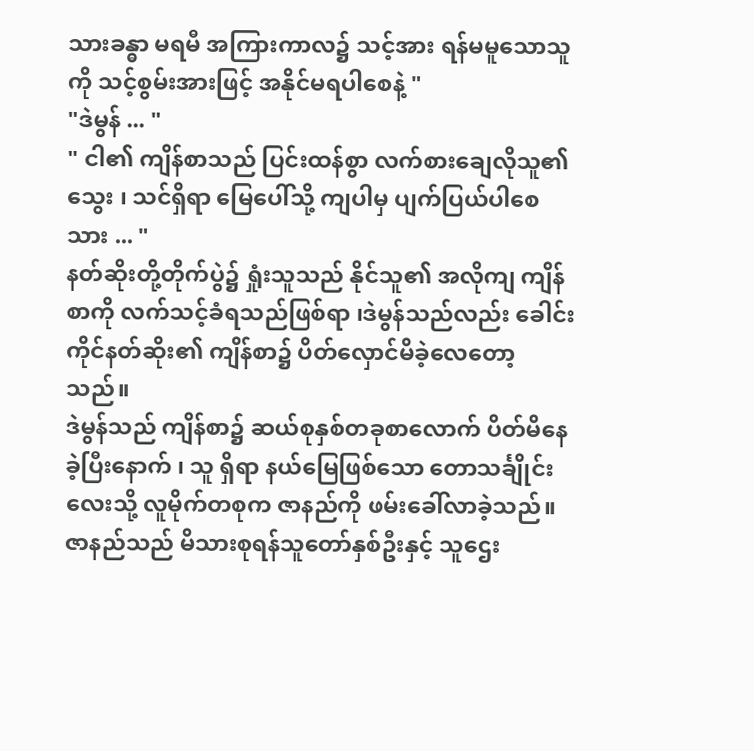သားခန္ဓာ မရမီ အကြားကာလ၌ သင့်အား ရန်မမူသောသူကို သင့်စွမ်းအားဖြင့် အနိုင်မရပါစေနဲ့ "
"ဒဲမွန် ... "
" ငါ၏ ကျိန်စာသည် ပြင်းထန်စွာ လက်စားချေလိုသူ၏သွေး ၊ သင်ရှိရာ မြေပေါ်သို့ ကျပါမှ ပျက်ပြယ်ပါစေသား ... "
နတ်ဆိုးတို့တိုက်ပွဲ၌ ရှုံးသူသည် နိုင်သူ၏ အလိုကျ ကျိန်စာကို လက်သင့်ခံရသည်ဖြစ်ရာ ၊ဒဲမွန်သည်လည်း ခေါင်းကိုင်နတ်ဆိုး၏ ကျိန်စာ၌ ပိတ်လှောင်မိခဲ့လေတော့သည်။
ဒဲမွန်သည် ကျိန်စာ၌ ဆယ်စုနှစ်တခုစာလောက် ပိတ်မိနေခဲ့ပြီးနောက် ၊ သူ ရှိရာ နယ်မြေဖြစ်သော တောသင်္ချိုင်းလေးသို့ လူမိုက်တစုက ဇာနည်ကို ဖမ်းခေါ်လာခဲ့သည်။
ဇာနည်သည် မိသားစုရန်သူတော်နှစ်ဦးနှင့် သူဌေး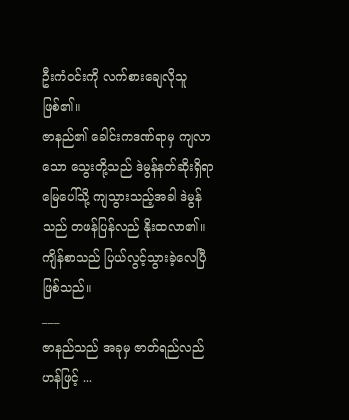ဦးကံဝင်းကို လက်စားချေလိုသူ ဖြစ်၏။
ဇာနည်၏ ခေါင်းကဒဏ်ရာမှ ကျလာသော သွေးတို့သည် ဒဲမွန်နတ်ဆိုးရှိရာ မြေပေါ်သို့ ကျသွားသည့်အခါ ဒဲမွန်သည် တဖန်ပြန်လည် နိုးထလာ၏။ ကျိန်စာသည် ပြယ်လွင့်သွားခဲ့လေပြီ ဖြစ်သည်။
___
ဇာနည်သည် အခုမှ ဇာတ်ရည်လည်ဟန်ဖြင့် ...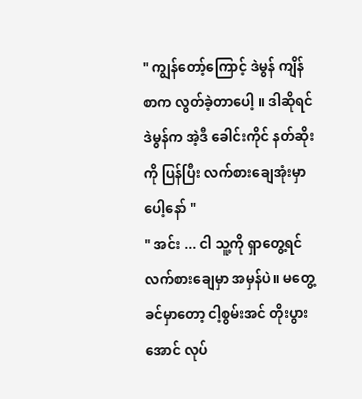" ကျွန်တော့်ကြောင့် ဒဲမွန် ကျိန်စာက လွတ်ခဲ့တာပေါ့ ။ ဒါဆိုရင် ဒဲမွန်က အဲ့ဒီ ခေါင်းကိုင် နတ်ဆိုးကို ပြန်ပြီး လက်စားချေအုံးမှာပေါ့နော် "
" အင်း ... ငါ သူ့ကို ရှာတွေ့ရင် လက်စားချေမှာ အမှန်ပဲ။ မတွေ့ခင်မှာတော့ ငါ့စွမ်းအင် တိုးပွားအောင် လုပ်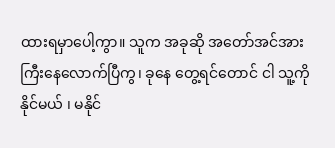ထားရမှာပေါ့ကွာ။ သူက အခုဆို အတော်အင်အား ကြီးနေလောက်ပြီကွ၊ ခုနေ တွေ့ရင်တောင် ငါ သူ့ကို နိုင်မယ် ၊ မနိုင်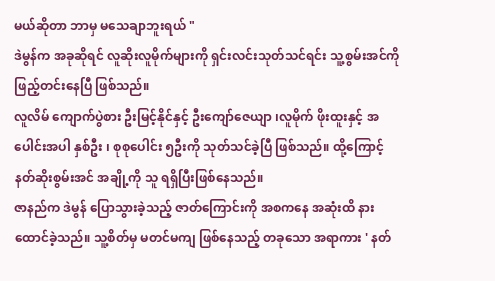မယ်ဆိုတာ ဘာမှ မသေချာဘူးရယ် "
ဒဲမွန်က အခုဆိုရင် လူဆိုးလူမိုက်များကို ရှင်းလင်းသုတ်သင်ရင်း သူ့စွမ်းအင်ကို ဖြည့်တင်းနေပြီ ဖြစ်သည်။
လူလိမ် ကျောက်ပွဲစား ဦးမြင့်နိုင်နှင့် ဦးကျော်ဇေယျာ ၊လူမိုက် ဖိုးထူးနှင့် အပေါင်းအပါ နှစ်ဦး ၊ စုစုပေါင်း ၅ဦးကို သုတ်သင်ခဲ့ပြီ ဖြစ်သည်။ ထို့ကြောင့် နတ်ဆိုးစွမ်းအင် အချို့ကို သူ ရရှိပြီးဖြစ်နေသည်။
ဇာနည်က ဒဲမွန် ပြောသွားခဲ့သည့် ဇာတ်ကြောင်းကို အစကနေ အဆုံးထိ နားထောင်ခဲ့သည်။ သူ့စိတ်မှ မတင်မကျ ဖြစ်နေသည့် တခုသော အရာကား ' နတ်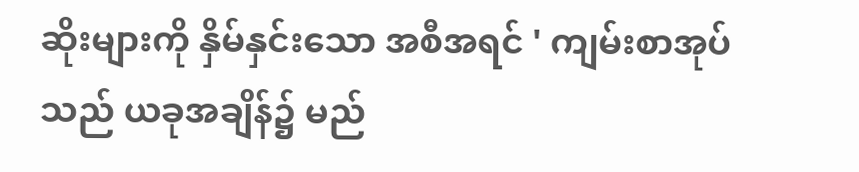ဆိုးများကို နှိမ်နှင်းသော အစီအရင် ' ကျမ်းစာအုပ်သည် ယခုအချိန်၌ မည်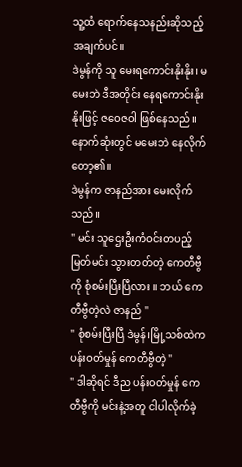သူ့ထံ ရောက်နေသနည်းဆိုသည့်အချက်ပင်။
ဒဲမွန်ကို သူ မေးရကောင်းနိုးနိုး၊ မမေးဘဲ ဒီအတိုင်း နေရကောင်းနိုးနိုးဖြင့် ဇဝေဇဝါ ဖြစ်နေသည်။ နောက်ဆုံးတွင် မမေးဘဲ နေလိုက်တော့၏။
ဒဲမွန်က ဇာနည်အား မေးလိုက်သည်။
" မင်း သူဌေးဦးကံဝင်းတပည့် မြတ်မင်း သွားတတ်တဲ့ ကေတီဗွီကို စုံစမ်းပြီးပြီလား ။ ဘယ် ကေတီဗွီတဲ့လဲ ဇာနည် "
" စုံစမ်းပြီးပြီ ဒဲမွန်၊မြို့သစ်ထဲက ပန်းဝတ်မှုန် ကေတီဗွီတဲ့ "
" ဒါဆိုရင် ဒီည ပန်းဝတ်မှုန် ကေတီဗွီကို မင်းနဲ့အတူ ငါပါလိုက်ခဲ့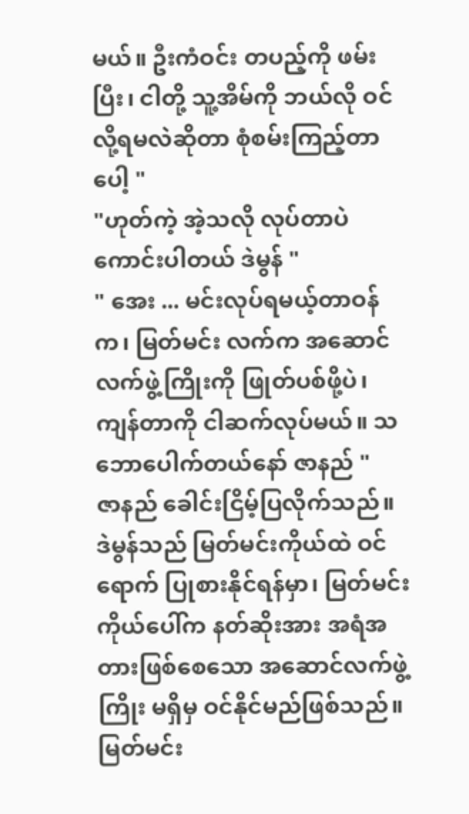မယ်။ ဦးကံဝင်း တပည့်ကို ဖမ်းပြီး၊ ငါတို့ သူ့အိမ်ကို ဘယ်လို ဝင်လို့ရမလဲဆိုတာ စုံစမ်းကြည့်တာပေါ့ "
"ဟုတ်ကဲ့ အဲ့သလို လုပ်တာပဲ ကောင်းပါတယ် ဒဲမွန် "
" အေး ... မင်းလုပ်ရမယ့်တာဝန်က၊ မြတ်မင်း လက်က အဆောင်လက်ဖွဲ့ကြိုးကို ဖြုတ်ပစ်ဖို့ပဲ၊ ကျန်တာကို ငါဆက်လုပ်မယ်။ သဘောပေါက်တယ်နော် ဇာနည် "
ဇာနည် ခေါင်းငြိမ့်ပြလိုက်သည်။ ဒဲမွန်သည် မြတ်မင်းကိုယ်ထဲ ဝင်ရောက် ပြုစားနိုင်ရန်မှာ၊ မြတ်မင်း ကိုယ်ပေါ်က နတ်ဆိုးအား အရံအတားဖြစ်စေသော အဆောင်လက်ဖွဲ့ကြိုး မရှိမှ ဝင်နိုင်မည်ဖြစ်သည်။ မြတ်မင်း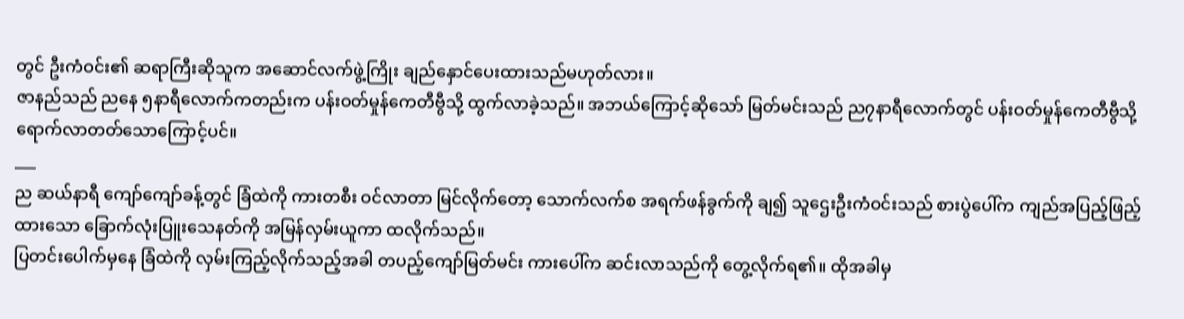တွင် ဦးကံဝင်း၏ ဆရာကြီးဆိုသူက အဆောင်လက်ဖွဲ့ကြိုး ချည်နှောင်ပေးထားသည်မဟုတ်လား။
ဇာနည်သည် ညနေ ၅နာရီလောက်ကတည်းက ပန်းဝတ်မှုန်ကေတီဗွီသို့ ထွက်လာခဲ့သည်။ အဘယ်ကြောင့်ဆိုသော် မြတ်မင်းသည် ည၇နာရီလောက်တွင် ပန်းဝတ်မှုန်ကေတီဗွီသို့ ရောက်လာတတ်သောကြောင့်ပင်။
___
ည ဆယ်နာရီ ကျော်ကျော်ခန့်တွင် ခြံထဲကို ကားတစီး ဝင်လာတာ မြင်လိုက်တော့ သောက်လက်စ အရက်ဖန်ခွက်ကို ချ၍ သူဌေးဦးကံဝင်းသည် စားပွဲပေါ်က ကျည်အပြည့်ဖြည့်ထားသော ခြောက်လုံးပြူးသေနတ်ကို အမြန်လှမ်းယူကာ ထလိုက်သည်။
ပြတင်းပေါက်မှနေ ခြံထဲကို လှမ်းကြည့်လိုက်သည့်အခါ တပည့်ကျော်မြတ်မင်း ကားပေါ်က ဆင်းလာသည်ကို တွေ့လိုက်ရ၏။ ထိုအခါမှ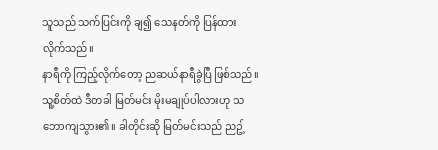သူသည် သက်ပြင်းကို ချ၍ သေနတ်ကို ပြန်ထားလိုက်သည်။
နာရီကို ကြည့်လိုက်တော့ ညဆယ်နာရီခွဲပြီ ဖြစ်သည်။ သူ့စိတ်ထဲ ဒီတခါ မြတ်မင်း မိုးမချုပ်ပါလားဟု သဘောကျသွား၏။ ခါတိုင်းဆို မြတ်မင်းသည် ညဥ့်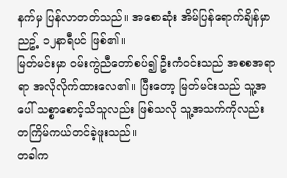နက်မှ ပြန်လာတတ်သည်။ အစောဆုံး အိမ်ပြန်ရောက်ချိန်မှာ ညဥ့် ၁၂နာရီပင် ဖြစ်၏။
မြတ်မင်းမှာ ဝမ်းကွဲညီတော်စပ်၍ ဦးကံဝင်းသည် အစစအရာရာ အလိုလိုက်ထားလေ၏။ ပြီးတော့ မြတ်မင်းသည် သူ့အပေါ် သစ္စာစောင့်သိသူလည်း ဖြစ်သလို သူ့အသက်ကိုလည်း တကြိမ်ကယ်တင်ခဲ့ဖူးသည်။
တခါက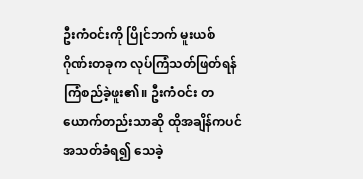ဦးကံဝင်းကို ပြိုင်ဘက် မူးယစ်ဂိုဏ်းတခုက လုပ်ကြံသတ်ဖြတ်ရန် ကြံစည်ခဲ့ဖူး၏။ ဦးကံဝင်း တယောက်တည်းသာဆို ထိုအချိန်ကပင် အသတ်ခံရ၍ သေခဲ့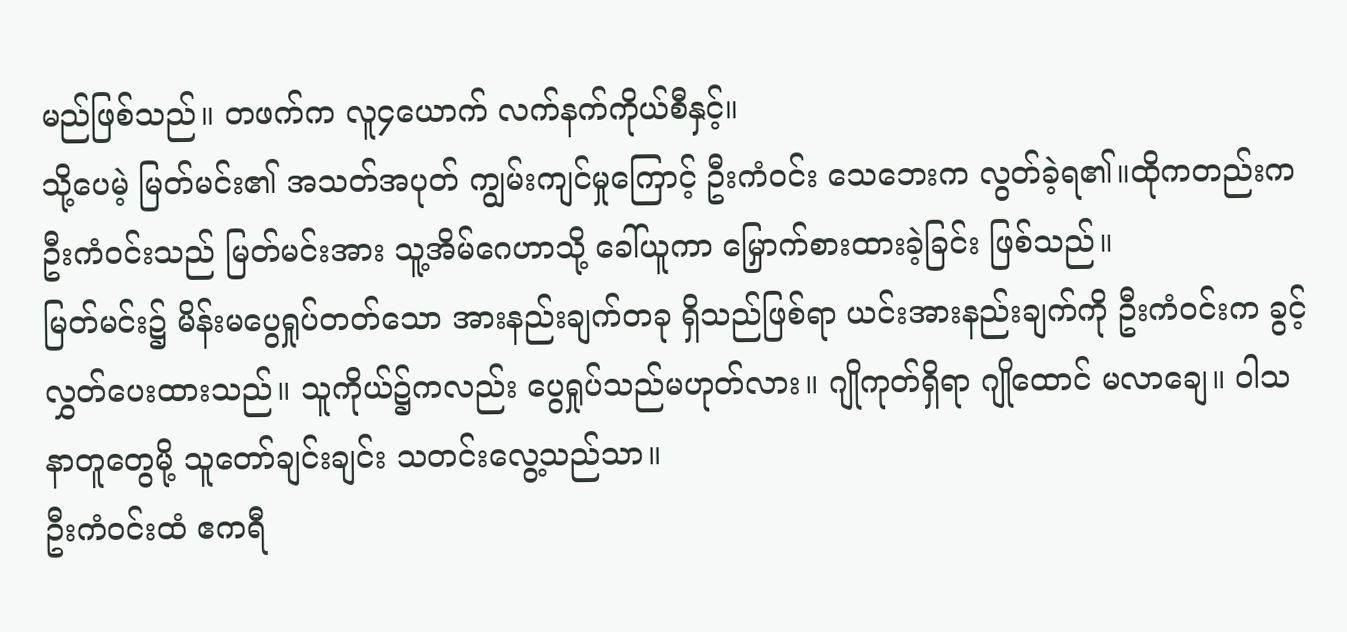မည်ဖြစ်သည်။ တဖက်က လူ၄ယောက် လက်နက်ကိုယ်စီနှင့်။
သို့ပေမဲ့ မြတ်မင်း၏ အသတ်အပုတ် ကျွမ်းကျင်မှုကြောင့် ဦးကံဝင်း သေဘေးက လွတ်ခဲ့ရ၏။ထိုကတည်းက ဦးကံဝင်းသည် မြတ်မင်းအား သူ့အိမ်ဂေဟာသို့ ခေါ်ယူကာ မြှောက်စားထားခဲ့ခြင်း ဖြစ်သည်။
မြတ်မင်း၌ မိန်းမပွေရှုပ်တတ်သော အားနည်းချက်တခု ရှိသည်ဖြစ်ရာ ယင်းအားနည်းချက်ကို ဦးကံဝင်းက ခွင့်လွှတ်ပေးထားသည်။ သူကိုယ်၌ကလည်း ပွေရှုပ်သည်မဟုတ်လား။ ဂျိုကုတ်ရှိရာ ဂျိုထောင် မလာချေ။ ဝါသနာတူတွေမို့ သူတော်ချင်းချင်း သတင်းလွေ့သည်သာ။
ဦးကံဝင်းထံ ဧကရီ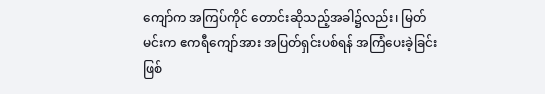ကျော်က အကြပ်ကိုင် တောင်းဆိုသည့်အခါ၌လည်း၊ မြတ်မင်းက ဧကရီကျော်အား အပြတ်ရှင်းပစ်ရန် အကြံပေးခဲ့ခြင်း ဖြစ်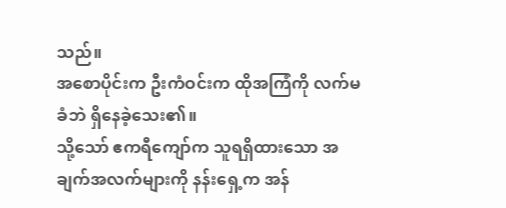သည်။
အစောပိုင်းက ဦးကံဝင်းက ထိုအကြံကို လက်မခံဘဲ ရှိနေခဲ့သေး၏။
သို့သော် ဧကရီကျော်က သူရရှိထားသော အချက်အလက်များကို နန်းရှေ့က အန်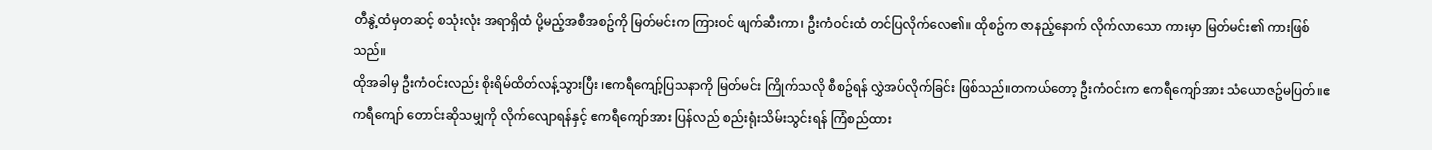တီနွဲ့ထံမှတဆင့် စသုံးလုံး အရာရှိထံ ပို့မည့်အစီအစဥ်ကို မြတ်မင်းက ကြားဝင် ဖျက်ဆီးကာ၊ ဦးကံဝင်းထံ တင်ပြလိုက်လေ၏။ ထိုစဥ်က ဇာနည့်နောက် လိုက်လာသော ကားမှာ မြတ်မင်း၏ ကားဖြစ်သည်။
ထိုအခါမှ ဦးကံဝင်းလည်း စိုးရိမ်ထိတ်လန့်သွားပြီး ၊ဧကရီကျော့်ပြသနာကို မြတ်မင်း ကြိုက်သလို စီစဥ်ရန် လွှဲအပ်လိုက်ခြင်း ဖြစ်သည်။တကယ်တော့ ဦးကံဝင်းက ဧကရီကျော်အား သံယောဇဥ်မပြတ်။ဧကရီကျော် တောင်းဆိုသမျှကို လိုက်လျောရန်နှင့် ဧကရီကျော်အား ပြန်လည် စည်းရုံးသိမ်းသွင်းရန် ကြံစည်ထား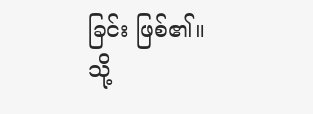ခြင်း ဖြစ်၏။
သို့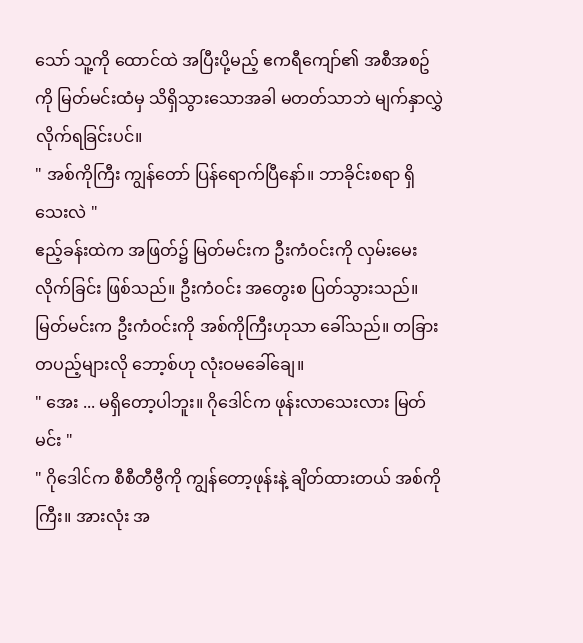သော် သူ့ကို ထောင်ထဲ အပြီးပို့မည့် ဧကရီကျော်၏ အစီအစဥ်ကို မြတ်မင်းထံမှ သိရှိသွားသောအခါ မတတ်သာဘဲ မျက်နှာလွှဲလိုက်ရခြင်းပင်။
" အစ်ကိုကြီး ကျွန်တော် ပြန်ရောက်ပြီနော်။ ဘာခိုင်းစရာ ရှိသေးလဲ "
ဧည့်ခန်းထဲက အဖြတ်၌ မြတ်မင်းက ဦးကံဝင်းကို လှမ်းမေးလိုက်ခြင်း ဖြစ်သည်။ ဦးကံဝင်း အတွေးစ ပြတ်သွားသည်။ မြတ်မင်းက ဦးကံဝင်းကို အစ်ကိုကြီးဟုသာ ခေါ်သည်။ တခြားတပည့်များလို ဘော့စ်ဟု လုံးဝမခေါ်ချေ။
" အေး ... မရှိတော့ပါဘူး။ ဂိုဒေါင်က ဖုန်းလာသေးလား မြတ်မင်း "
" ဂိုဒေါင်က စီစီတီဗွီကို ကျွန်တော့ဖုန်းနဲ့ ချိတ်ထားတယ် အစ်ကိုကြီး။ အားလုံး အ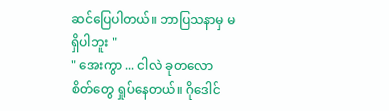ဆင်ပြေပါတယ်။ ဘာပြသနာမှ မရှိပါဘူး "
" အေးကွာ ... ငါလဲ ခုတလော စိတ်တွေ ရှုပ်နေတယ်။ ဂိုဒေါင်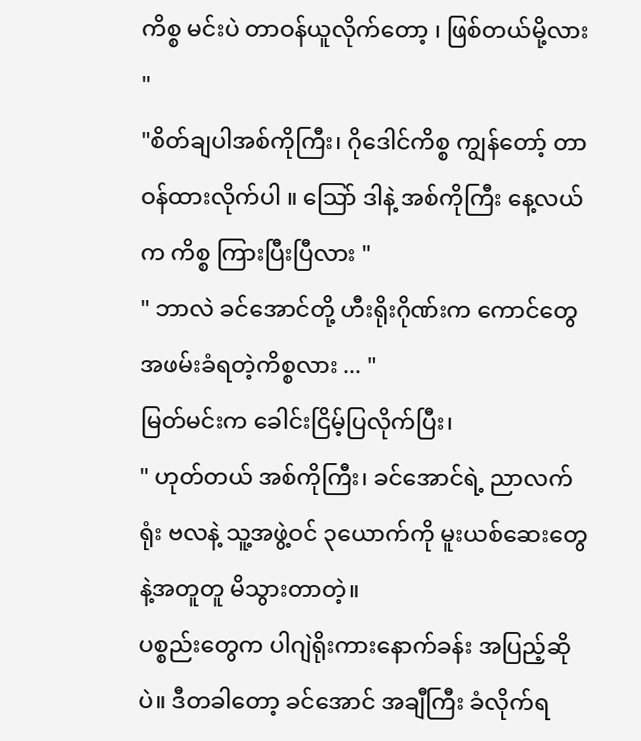ကိစ္စ မင်းပဲ တာဝန်ယူလိုက်တော့ ၊ ဖြစ်တယ်မို့လား "
"စိတ်ချပါအစ်ကိုကြီး၊ ဂိုဒေါင်ကိစ္စ ကျွန်တော့် တာဝန်ထားလိုက်ပါ ။ သြော် ဒါနဲ့ အစ်ကိုကြီး နေ့လယ်က ကိစ္စ ကြားပြီးပြီလား "
" ဘာလဲ ခင်အောင်တို့ ဟီးရိုးဂိုဏ်းက ကောင်တွေ အဖမ်းခံရတဲ့ကိစ္စလား ... "
မြတ်မင်းက ခေါင်းငြိမ့်ပြလိုက်ပြီး၊
" ဟုတ်တယ် အစ်ကိုကြီး၊ ခင်အောင်ရဲ့ ညာလက်ရုံး ဗလနဲ့ သူ့အဖွဲ့ဝင် ၃ယောက်ကို မူးယစ်ဆေးတွေနဲ့အတူတူ မိသွားတာတဲ့။
ပစ္စည်းတွေက ပါဂျဲရိုးကားနောက်ခန်း အပြည့်ဆိုပဲ။ ဒီတခါတော့ ခင်အောင် အချီကြီး ခံလိုက်ရ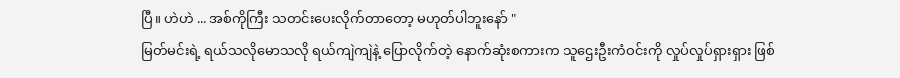ပြီ။ ဟဲဟဲ ... အစ်ကိုကြီး သတင်းပေးလိုက်တာတော့ မဟုတ်ပါဘူးနော် "
မြတ်မင်းရဲ့ ရယ်သလိုမောသလို ရယ်ကျဲကျဲနဲ့ ပြောလိုက်တဲ့ နောက်ဆုံးစကားက သူဌေးဦးကံဝင်းကို လှုပ်လှုပ်ရှားရှား ဖြစ်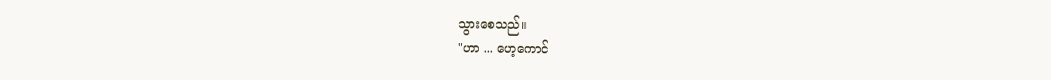သွားစေသည်။
"ဟာ ... ဟေ့ကောင်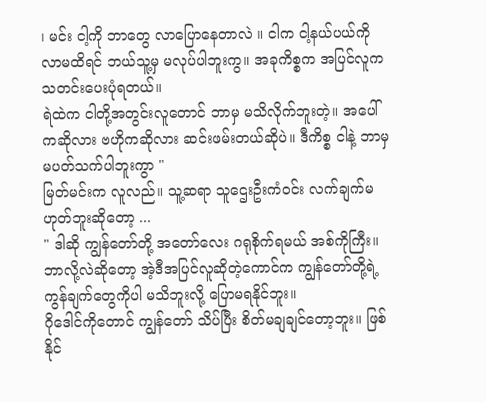၊ မင်း ငါ့ကို ဘာတွေ လာပြောနေတာလဲ ။ ငါက ငါ့နယ်ပယ်ကို လာမထိရင် ဘယ်သူ့မှ မလုပ်ပါဘူးကွ။ အခုကိစ္စက အပြင်လူက သတင်းပေးပုံရတယ်။
ရဲထဲက ငါတို့အတွင်းလူတောင် ဘာမှ မသိလိုက်ဘူးတဲ့။ အပေါ်ကဆိုလား ဗဟိုကဆိုလား ဆင်းဖမ်းတယ်ဆိုပဲ။ ဒီကိစ္စ ငါနဲ့ ဘာမှ မပတ်သက်ပါဘူးကွာ "
မြတ်မင်းက လူလည်။ သူ့ဆရာ သူဌေးဦးကံဝင်း လက်ချက်မဟုတ်ဘူးဆိုတော့ ...
" ဒါဆို ကျွန်တော်တို့ အတော်လေး ဂရုစိုက်ရမယ် အစ်ကိုကြီး။ ဘာလို့လဲဆိုတော့ အဲ့ဒီအပြင်လူဆိုတဲ့ကောင်က ကျွန်တော်တို့ရဲ့ ကွန်ချက်တွေကိုပါ မသိဘူးလို့ ပြောမရနိုင်ဘူး။
ဂိုဒေါင်ကိုတောင် ကျွန်တော် သိပ်ပြီး စိတ်မချချင်တော့ဘူး။ ဖြစ်နိုင်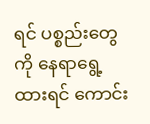ရင် ပစ္စည်းတွေကို နေရာရွေ့ထားရင် ကောင်း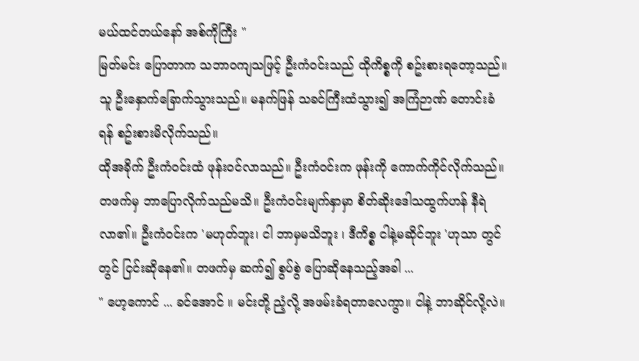မယ်ထင်တယ်နော် အစ်ကိုကြီး "
မြတ်မင်း ပြောတာက သဘာဝကျသဖြင့် ဦးကံဝင်းသည် ထိုကိစ္စကို စဥ်းစားရတော့သည်။ သူ ဦးနှောက်ခြောက်သွားသည်။ မနက်ဖြန် သခင်ကြီးထံသွား၍ အကြံဉာဏ် တောင်းခံရန် စဥ်းစားမိလိုက်သည်။
ထိုအခိုက် ဦးကံဝင်းထံ ဖုန်းဝင်လာသည်။ ဦးကံဝင်းက ဖုန်းကို ကောက်ကိုင်လိုက်သည်။ တဖက်မှ ဘာပြောလိုက်သည်မသိ။ ဦးကံဝင်းမျက်နှာမှာ စိတ်ဆိုးဒေါသထွက်ဟန် နီရဲလာ၏။ ဦးကံဝင်းက 'မဟုတ်ဘူး၊ ငါ ဘာမှမသိဘူး ၊ ဒီကိစ္စ ငါနဲ့မဆိုင်ဘူး 'ဟုသာ တွင်တွင် ငြင်းဆိုနေ၏။ တဖက်မှ ဆက်၍ စွပ်စွဲ ပြောဆိုနေသည့်အခါ ...
" ဟေ့ကောင် ... ခင်အောင် ။ မင်းတို့ ညံ့လို့ အဖမ်းခံရတာလေကွာ။ ငါနဲ့ ဘာဆိုင်လို့လဲ။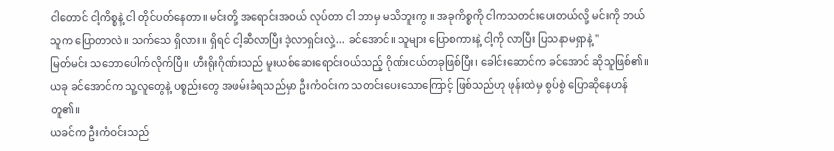ငါတောင် ငါ့ကိစ္စနဲ့ ငါ တိုင်ပတ်နေတာ။ မင်းတို့ အရောင်းအဝယ် လုပ်တာ ငါ ဘာမှ မသိဘူးကွ ။ အခုကိစ္စကို ငါကသတင်းပေးတယ်လို့ မင်းကို ဘယ်သူက ပြောတာလဲ။ သက်သေ ရှိလား။ ရှိရင် ငါ့ဆီလာပြီး ဒဲ့လာရှင်းလှဲ့... ခင်အောင်။ သူများ ပြောစကားနဲ့ ငါ့ကို လာပြီး ပြသနာမရှာနဲ့ "
မြတ်မင်း သဘောပေါက်လိုက်ပြီ။ ဟီးရိုးဂိုဏ်းသည် မူးယစ်ဆေးရောင်းဝယ်သည့် ဂိုဏ်းငယ်တခုဖြစ်ပြီး၊ ခေါင်းဆောင်က ခင်အောင် ဆိုသူဖြစ်၏။ ယခု ခင်အောင်က သူ့လူတွေနဲ့ ပစ္စည်းတွေ အဖမ်းခံရသည်မှာ ဦးကံဝင်းက သတင်းပေးသောကြောင့် ဖြစ်သည်ဟု ဖုန်းထဲမှ စွပ်စွဲ ပြောဆိုနေဟန်တူ၏။
ယခင်က ဦးကံဝင်းသည်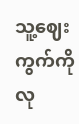သူ့ဈေးကွက်ကို လု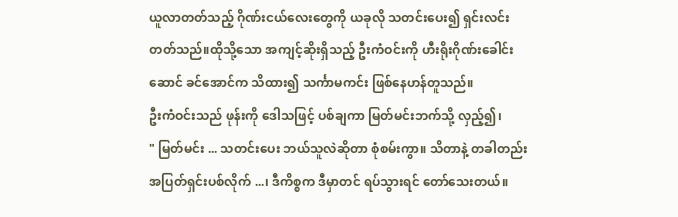ယူလာတတ်သည့် ဂိုဏ်းငယ်လေးတွေကို ယခုလို သတင်းပေး၍ ရှင်းလင်းတတ်သည်။ထိုသို့သော အကျင့်ဆိုးရှိသည့် ဦးကံဝင်းကို ဟီးရိုးဂိုဏ်းခေါင်းဆောင် ခင်အောင်က သိထား၍ သင်္ကာမကင်း ဖြစ်နေဟန်တူသည်။
ဦးကံဝင်းသည် ဖုန်းကို ဒေါသဖြင့် ပစ်ချကာ မြတ်မင်းဘက်သို့ လှည့်၍၊
" မြတ်မင်း ... သတင်းပေး ဘယ်သူလဲဆိုတာ စုံစမ်းကွာ။ သိတာနဲ့ တခါတည်း အပြတ်ရှင်းပစ်လိုက် ...၊ ဒီကိစ္စက ဒီမှာတင် ရပ်သွားရင် တော်သေးတယ်။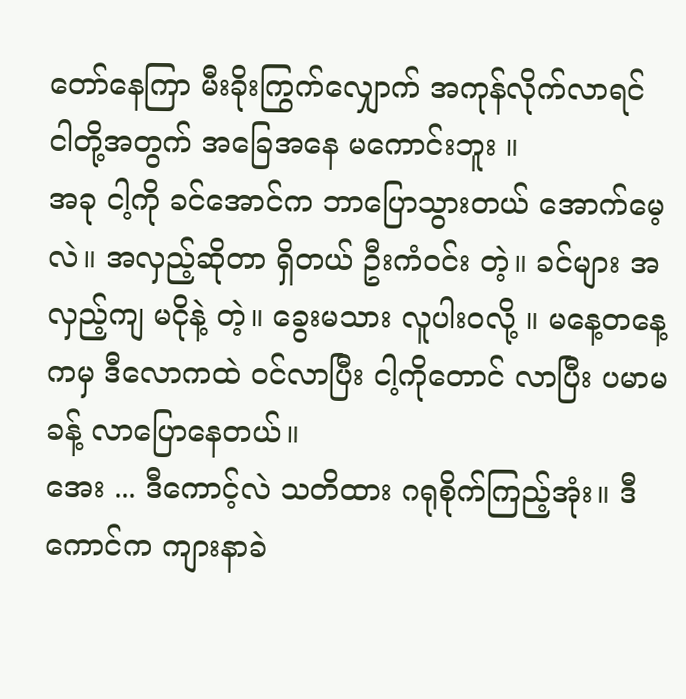တော်နေကြာ မီးခိုးကြွက်လျှောက် အကုန်လိုက်လာရင် ငါတို့အတွက် အခြေအနေ မကောင်းဘူး ။
အခု ငါ့ကို ခင်အောင်က ဘာပြောသွားတယ် အောက်မေ့လဲ။ အလှည့်ဆိုတာ ရှိတယ် ဦးကံဝင်း တဲ့။ ခင်များ အလှည့်ကျ မငိုနဲ့ တဲ့။ ခွေးမသား လူပါးဝလို့ ။ မနေ့တနေ့ကမှ ဒီလောကထဲ ဝင်လာပြီး ငါ့ကိုတောင် လာပြီး ပမာမခန့် လာပြောနေတယ်။
အေး ... ဒီကောင့်လဲ သတိထား ဂရုစိုက်ကြည့်အုံး။ ဒီကောင်က ကျားနာခဲ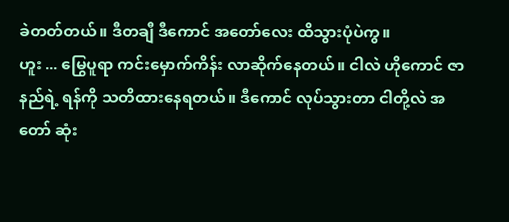ခဲတတ်တယ်။ ဒီတချီ ဒီကောင် အတော်လေး ထိသွားပုံပဲကွ။
ဟူး ... မြွေပူရာ ကင်းမှောက်ကိန်း လာဆိုက်နေတယ်။ ငါလဲ ဟိုကောင် ဇာနည်ရဲ့ ရန်ကို သတိထားနေရတယ်။ ဒီကောင် လုပ်သွားတာ ငါတို့လဲ အတော် ဆုံး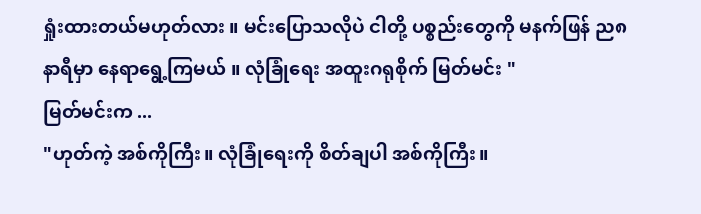ရှုံးထားတယ်မဟုတ်လား ။ မင်းပြောသလိုပဲ ငါတို့ ပစ္စည်းတွေကို မနက်ဖြန် ည၈နာရီမှာ နေရာရွေ့ကြမယ် ။ လုံခြုံရေး အထူးဂရုစိုက် မြတ်မင်း "
မြတ်မင်းက ...
"ဟုတ်ကဲ့ အစ်ကိုကြီး။ လုံခြုံရေးကို စိတ်ချပါ အစ်ကိုကြီး။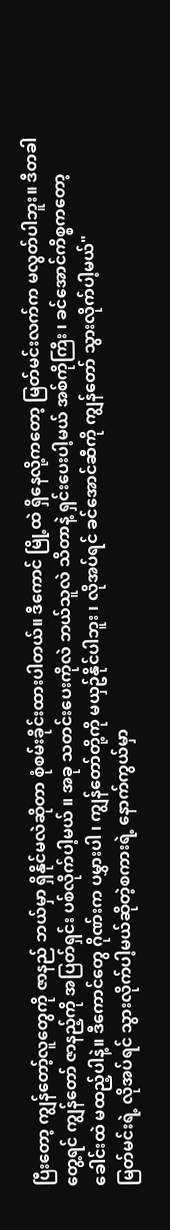ပြီးတော့ ကျွန်တော့်လူတွေကို ဇာနည် ဘယ်မှာ ရှိနိုင်မလဲဆိုတာ စုံစမ်းခိုင်းထားပါတယ်။ ဒီကောင် မြို့ထဲ ရှိနေလို့ကတော့ မြတ်မင်းလက်က မလွတ်ပါဘူး။ ဒီတခါ တွေ့ရင် ကျွန်တော် ဇာနည့်ကို အပြတ်ရှင်း ပစ်လိုက်ပါ့မယ် ။ အခု သတင်းပေးကိုလဲ ဘယ်သူလဲ သိတာနဲ့ ရှင်းပေးပါ့မယ် အစ်ကိုကြီး ၊ ခင်အောင်ကိစ္စကတော့ ခေါင်းထဲ မထည့်ပါနဲ့။ ဒီကောင်တွေ ဂိုဏ်းက ပမွှားပါ ၊ ကျွန်တော်တို့ကို မယှဥ်နိုင်ပါဘူး ၊ လိုအပ်ရင် ခင်အောင်ဆီကို ကျွန်တော် သွားလိုက်ပါ့မယ်"
မြတ်မင်းရဲ့ လိုအပ်ရင် သွားလိုက်ပါ့မယ်ဆိုတဲ့စကားရဲ့ နောက်ကွယ်မှာ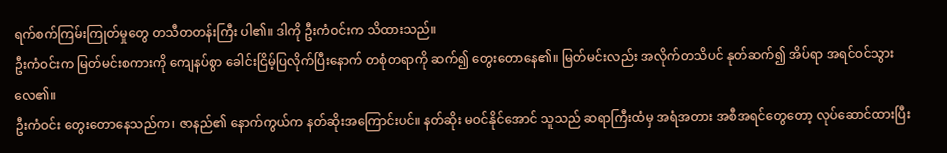ရက်စက်ကြမ်းကြုတ်မှုတွေ တသီတတန်းကြီး ပါ၏။ ဒါကို ဦးကံဝင်းက သိထားသည်။
ဦးကံဝင်းက မြတ်မင်းစကားကို ကျေနပ်စွာ ခေါင်းငြိမ့်ပြလိုက်ပြီးနောက် တစုံတရာကို ဆက်၍ တွေးတောနေ၏။ မြတ်မင်းလည်း အလိုက်တသိပင် နုတ်ဆက်၍ အိပ်ရာ အရင်ဝင်သွားလေ၏။
ဦးကံဝင်း တွေးတောနေသည်က၊ ဇာနည်၏ နောက်ကွယ်က နတ်ဆိုးအကြောင်းပင်။ နတ်ဆိုး မဝင်နိုင်အောင် သူသည် ဆရာကြီးထံမှ အရံအတား အစီအရင်တွေတော့ လုပ်ဆောင်ထားပြီး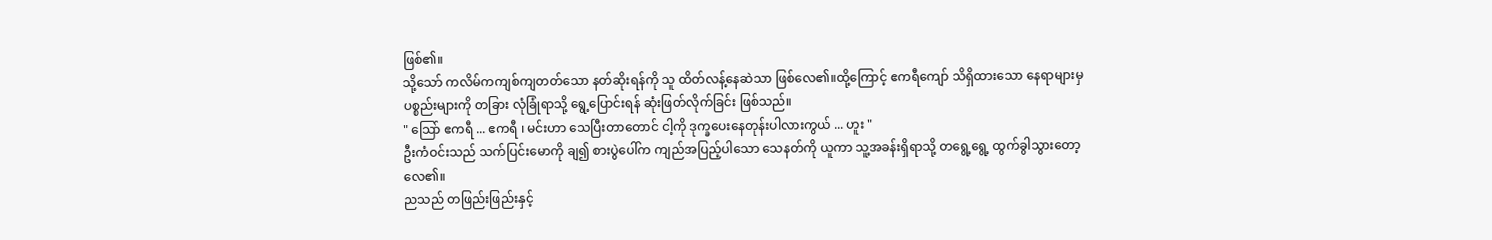ဖြစ်၏။
သို့သော် ကလိမ်ကကျစ်ကျတတ်သော နတ်ဆိုးရန်ကို သူ ထိတ်လန့်နေဆဲသာ ဖြစ်လေ၏။ထို့ကြောင့် ဧကရီကျော် သိရှိထားသော နေရာများမှ ပစ္စည်းများကို တခြား လုံခြုံရာသို့ ရွေ့ပြောင်းရန် ဆုံးဖြတ်လိုက်ခြင်း ဖြစ်သည်။
" သြော် ဧကရီ ... ဧကရီ ၊ မင်းဟာ သေပြီးတာတောင် ငါ့ကို ဒုက္ခပေးနေတုန်းပါလားကွယ် ... ဟူး "
ဦးကံဝင်းသည် သက်ပြင်းမောကို ချ၍ စားပွဲပေါ်က ကျည်အပြည့်ပါသော သေနတ်ကို ယူကာ သူ့အခန်းရှိရာသို့ တရွေ့ရွေ့ ထွက်ခွါသွားတော့လေ၏။
ညသည် တဖြည်းဖြည်းနှင့်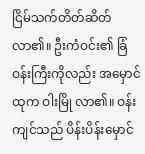ငြိမ်သက်တိတ်ဆိတ်လာ၏။ ဦးကံဝင်း၏ ခြံဝန်းကြီးကိုလည်း အမှောင်ထုက ဝါးမြို လာ၏။ ဝန်းကျင်သည် ပိန်းပိန်းမှောင်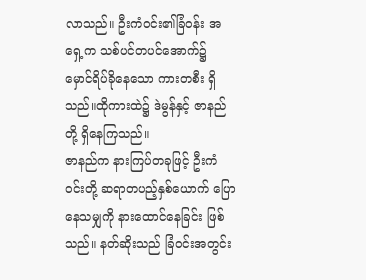လာသည်။ ဦးကံဝင်း၏ခြံဝန်း အရှေ့က သစ်ပင်တပင်အောက်၌ မှောင်ရိပ်ခိုနေသော ကားတစီး ရှိသည်။ထိုကားထဲ၌ ဒဲမွန်နှင့် ဇာနည်တို့ ရှိနေကြသည်။
ဇာနည်က နားကြပ်တခုဖြင့် ဦးကံဝင်းတို့ ဆရာတပည့်နှစ်ယောက် ပြောနေသမျှကို နားထောင်နေခြင်း ဖြစ်သည်။ နတ်ဆိုးသည် ခြံဝင်းအတွင်း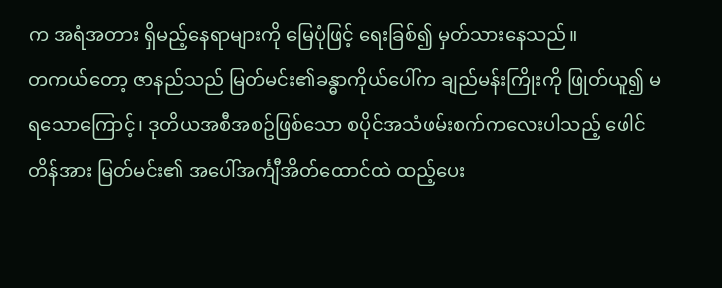က အရံအတား ရှိမည့်နေရာများကို မြေပုံဖြင့် ရေးခြစ်၍ မှတ်သားနေသည်။
တကယ်တော့ ဇာနည်သည် မြတ်မင်း၏ခန္ဓာကိုယ်ပေါ်က ချည်မန်းကြိုးကို ဖြုတ်ယူ၍ မရသောကြောင့်၊ ဒုတိယအစီအစဥ်ဖြစ်သော စပိုင်အသံဖမ်းစက်ကလေးပါသည့် ဖေါင်တိန်အား မြတ်မင်း၏ အပေါ်အင်္ကျီအိတ်ထောင်ထဲ ထည့်ပေး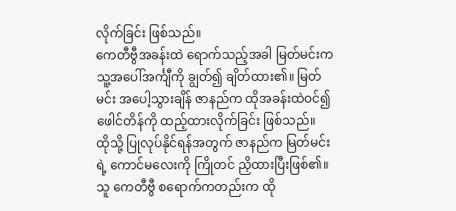လိုက်ခြင်း ဖြစ်သည်။
ကေတီဗွီအခန်းထဲ ရောက်သည့်အခါ မြတ်မင်းက သူ့အပေါ်အင်္ကျီကို ချွတ်၍ ချိတ်ထား၏။ မြတ်မင်း အပေါ့သွားချိန် ဇာနည်က ထိုအခန်းထဲဝင်၍ ဖေါင်တိန်ကို ထည့်ထားလိုက်ခြင်း ဖြစ်သည်။
ထိုသို့ ပြုလုပ်နိုင်ရန်အတွက် ဇာနည်က မြတ်မင်းရဲ့ ကောင်မလေးကို ကြိုတင် ညှိထားပြီးဖြစ်၏။ သူ ကေတီဗွီ စရောက်ကတည်းက ထို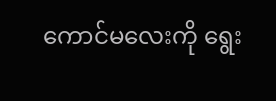ကောင်မလေးကို ရွေး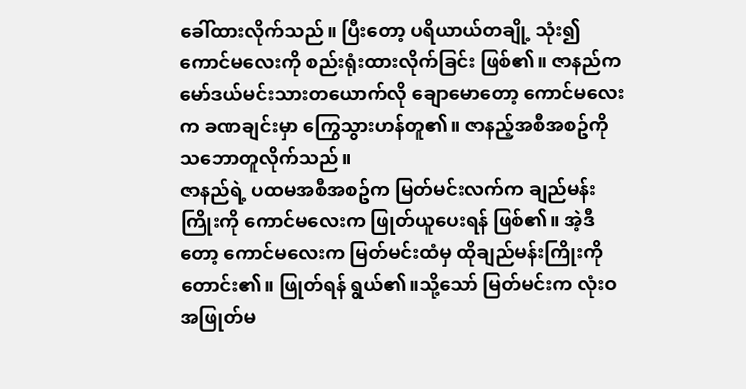ခေါ်ထားလိုက်သည်။ ပြီးတော့ ပရိယာယ်တချို့ သုံး၍ ကောင်မလေးကို စည်းရုံးထားလိုက်ခြင်း ဖြစ်၏။ ဇာနည်က မော်ဒယ်မင်းသားတယောက်လို ချောမောတော့ ကောင်မလေးက ခဏချင်းမှာ ကြွေသွားဟန်တူ၏။ ဇာနည့်အစီအစဥ်ကို သဘောတူလိုက်သည်။
ဇာနည်ရဲ့ ပထမအစီအစဥ်က မြတ်မင်းလက်က ချည်မန်းကြိုးကို ကောင်မလေးက ဖြုတ်ယူပေးရန် ဖြစ်၏။ အဲ့ဒီတော့ ကောင်မလေးက မြတ်မင်းထံမှ ထိုချည်မန်းကြိုးကို တောင်း၏။ ဖြုတ်ရန် ရွယ်၏။သို့သော် မြတ်မင်းက လုံးဝ အဖြုတ်မ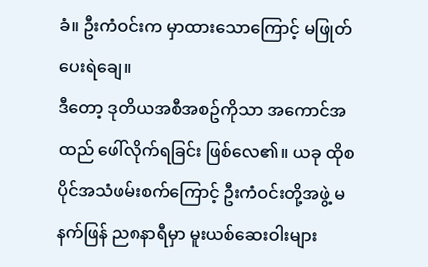ခံ။ ဦးကံဝင်းက မှာထားသောကြောင့် မဖြုတ်ပေးရဲချေ။
ဒီတော့ ဒုတိယအစီအစဥ်ကိုသာ အကောင်အထည် ဖေါ်လိုက်ရခြင်း ဖြစ်လေ၏။ ယခု ထိုစပိုင်အသံဖမ်းစက်ကြောင့် ဦးကံဝင်းတို့အဖွဲ့ မနက်ဖြန် ည၈နာရီမှာ မူးယစ်ဆေးဝါးများ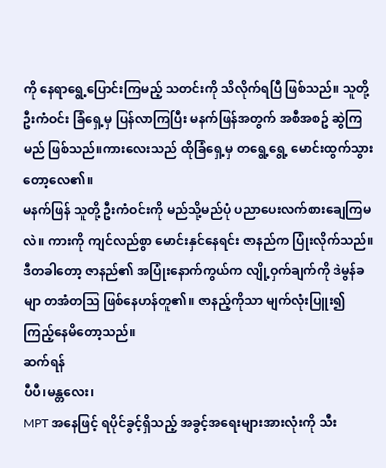ကို နေရာရွေ့ပြောင်းကြမည့် သတင်းကို သိလိုက်ရပြီ ဖြစ်သည်။ သူတို့ ဦးကံဝင်း ခြံရှေ့မှ ပြန်လာကြပြီး မနက်ဖြန်အတွက် အစီအစဥ် ဆွဲကြမည် ဖြစ်သည်။ကားလေးသည် ထိုခြံရှေ့မှ တရွေ့ရွေ့ မောင်းထွက်သွားတော့လေ၏။
မနက်ဖြန် သူတို့ ဦးကံဝင်းကို မည်သို့မည်ပုံ ပညာပေးလက်စားချေကြမလဲ။ ကားကို ကျင်လည်စွာ မောင်းနှင်နေရင်း ဇာနည်က ပြုံးလိုက်သည်။ ဒီတခါတော့ ဇာနည်၏ အပြုံးနောက်ကွယ်က လျို့ဝှက်ချက်ကို ဒဲမွန်ခမျာ တအံတဩ ဖြစ်နေဟန်တူ၏။ ဇာနည့်ကိုသာ မျက်လုံးပြူး၍ ကြည့်နေမိတော့သည်။
ဆက်ရန်
ပီပီ၊မန္တလေး၊
MPT အနေဖြင့် ရပိုင်ခွင့်ရှိသည့် အခွင့်အရေးများအားလုံးကို သီး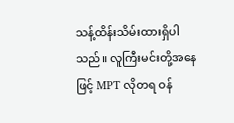သန့်ထိန်းသိမ်းထားရှိပါသည်။ လူကြီးမင်းတို့အနေဖြင့် MPT လိုတရ ဝန်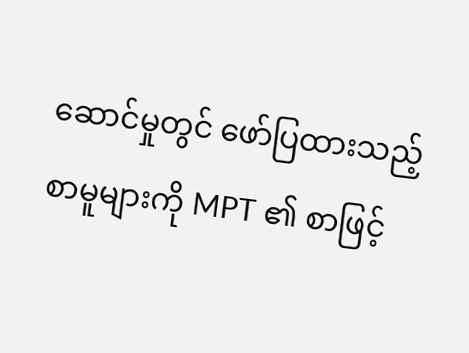ဆောင်မှုတွင် ဖော်ပြထားသည့် စာမူများကို MPT ၏ စာဖြင့်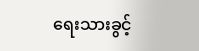ရေးသားခွင့်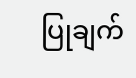ပြုချက်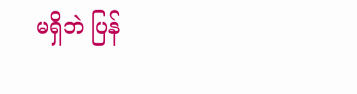မရှိဘဲ ပြန်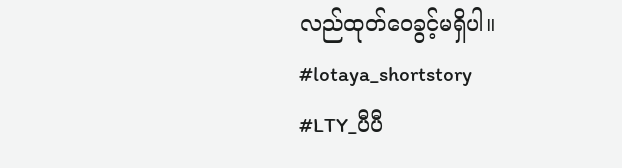လည်ထုတ်ဝေခွင့်မရှိပါ။
#lotaya_shortstory
#LTY_ပီပီ